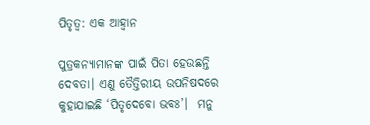ପିତୃତ୍ୱ: ଏକ ଆହ୍ବାନ

ପୁତ୍ରକନ୍ୟାମାନଙ୍କ ପାଇଁ ପିତା ହେଉଛନ୍ତି ଦେବତା। ଏଣୁ ତୈତ୍ତିରୀୟ ଉପନିଷଦରେ କୁହାଯାଇଛି ‘ପିତୃଦେବୋ ଭବଃ’।  ମନୁ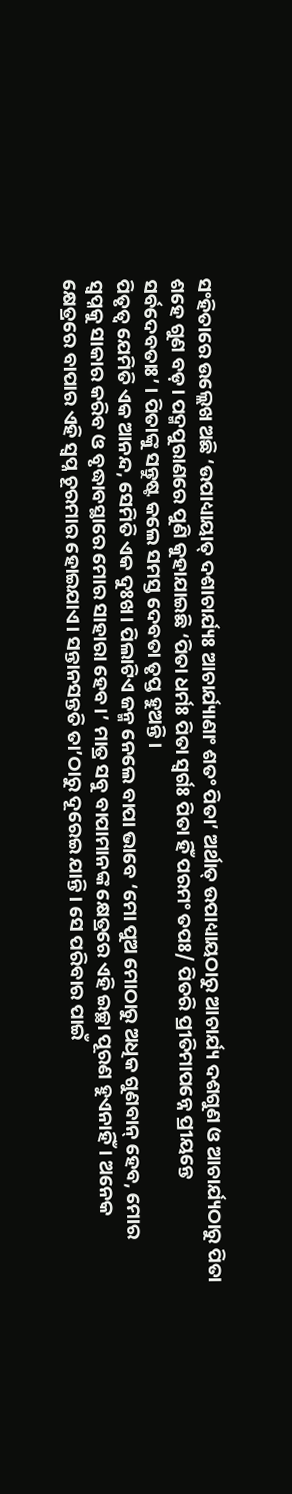ସଂହିତାରେ ଉଲ୍ଲେଖ ଅଛି ‘ଉପାଧ୍ୟାୟାତ୍‌ ଦଶାଚାର୍ଯ୍ୟଃ ଆଚାର୍ଯ୍ୟାଣାଂ ଶତଂ ପିତା’ ଅର୍ଥାତ୍‌ ଉପାଧ୍ୟାୟଠାରୁ ଆଚାର୍ଯ୍ୟ ଦଶଗୁଣ ଓ ଆଚାର୍ଯ୍ୟଠାରୁ ପିତା ଶହେ ଗୁଣ ବଡ଼। ପଦ୍ମପୁରାଣରେ ପୁଣି କୁହାଯାଇଛି ‘ପିତା ଧର୍ମଃ ପିତା ସ୍ବର୍ଗଃ ପିତା ହିଁ ପରମଂ ତପଃ/ ପିତରି ପ୍ରୀତିମାପନ୍ନେ ପ୍ରୀୟନ୍ତେ ସର୍ବଦେବତାଃ’ । ପିତାଙ୍କୁ ସନ୍ତୁଷ୍ଟ କଲେ ସମସ୍ତ ଦେବତା ତୃପ୍ତ ହୁଅନ୍ତି।
ପିତୃତ୍ୱ ଯେମିତି ଏକ ଆନନ୍ଦ, ସେମିତି ଏକ ଦୁଃଖ। ପିଲାଟିଏ ଜନ୍ମ ନେଲେ ବାପା ଭାବେ ‘ମୋ ପୁଅ ମୋଠାରୁ ଅଧିକ ଗୁଣବାନ୍‌ ହେବ, ମୋର ସ୍ବପ୍ନକୁ ସାକାର କରିବ ଓ ବୃଦ୍ଧାବସ୍ଥାରେ ମୋର ସାହାରା ହେବ।’ ମାତ୍ର ସବୁ ବାପାମାନଙ୍କ କ୍ଷେତ୍ରରେ ଏହି ଇଚ୍ଛା ପୂରଣ ହୁଏନାହିଁ। ଅନେକ କ୍ଷେତ୍ରରେ ବାପାର ଏହି ସ୍ବପ୍ନ ଚୂରମାର ହୋଇଯାଏ। ସନ୍ତାନସନ୍ତତି ତା’ଠାରୁ ଦୂରେଇ ଯାନ୍ତି। ସେ ପରିବାର ପାଇଁ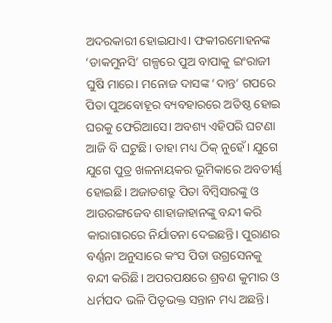ଅଦରକାରୀ ହୋଇଯାଏ। ଫକୀରମୋହନଙ୍କ ‘ଡାକମୁନସି’ ଗଳ୍ପରେ ପୁଅ ବାପାକୁ ଇଂରାଜୀ ଘୁଷି ମାରେ। ମନୋଜ ଦାସଙ୍କ ‘ଦାନ୍ତ’ ଗପରେ ପିତା ପୁଅବୋହୂର ବ୍ୟବହାରରେ ଅତିଷ୍ଠ ହୋଇ ଘରକୁ ଫେରିଆସେ। ଅବଶ୍ୟ ଏହିପରି ଘଟଣା ଆଜି ବି ଘଟୁଛି। ତାହା ମଧ୍ୟ ଠିକ୍‌ ନୁହେଁ। ଯୁଗେ ଯୁଗେ ପୁତ୍ର ଖଳନାୟକର ଭୂମିକାରେ ଅବତୀର୍ଣ୍ଣ ହୋଇଛି। ଅଜାତଶତ୍ରୁ ପିତା ବିମ୍ବିସାରଙ୍କୁ ଓ ଆଉରଙ୍ଗଜେବ ଶାହାଜାହାନଙ୍କୁ ବନ୍ଦୀ କରି କାରାଗାରରେ ନିର୍ଯାତନା ଦେଇଛନ୍ତି। ପୁରାଣର ବର୍ଣ୍ଣନା ଅନୁସାରେ କଂସ ପିତା ଉଗ୍ରସେନକୁ ବନ୍ଦୀ କରିଛି। ଅପରପକ୍ଷରେ ଶ୍ରବଣ କୁମାର ଓ ଧର୍ମପଦ ଭଳି ପିତୃଭକ୍ତ ସନ୍ତାନ ମଧ୍ୟ ଅଛନ୍ତି।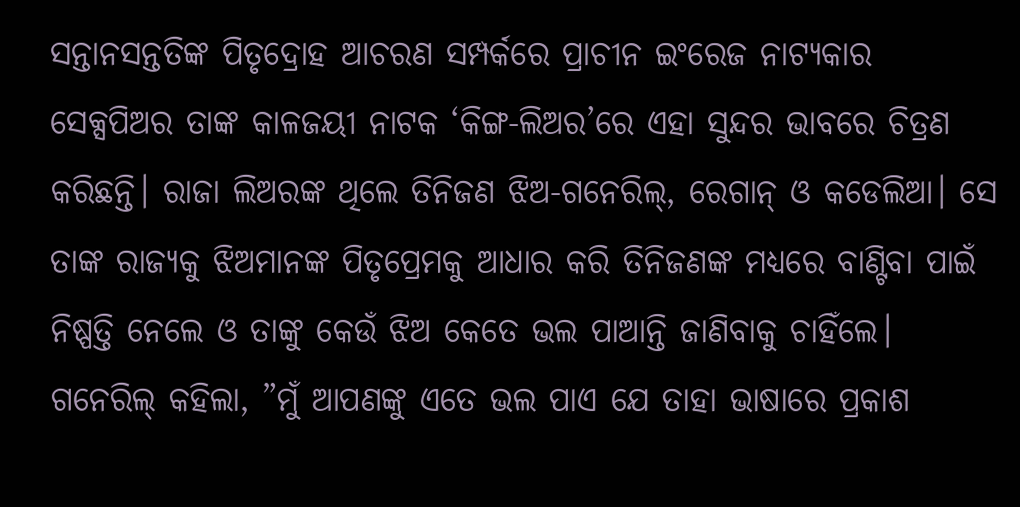ସନ୍ତାନସନ୍ତତିଙ୍କ ପିତୃଦ୍ରୋହ ଆଚରଣ ସମ୍ପର୍କରେ ପ୍ରାଚୀନ ଇଂରେଜ ନାଟ୍ୟକାର ସେକ୍ସପିଅର ତାଙ୍କ କାଳଜୟୀ ନାଟକ ‘କିଙ୍ଗ-ଲିଅର’ରେ ଏହା ସୁନ୍ଦର ଭାବରେ ଚିତ୍ରଣ କରିଛନ୍ତି। ରାଜା ଲିଅରଙ୍କ ଥିଲେ ତିନିଜଣ ଝିଅ-ଗନେରିଲ୍‌, ରେଗାନ୍‌ ଓ କଡେଲିଆ। ସେ ତାଙ୍କ ରାଜ୍ୟକୁ ଝିଅମାନଙ୍କ ପିତୃପ୍ରେମକୁ ଆଧାର କରି ତିନିଜଣଙ୍କ ମଧ୍ୟରେ ବାଣ୍ଟିବା ପାଇଁ ନିଷ୍ପତ୍ତି ନେଲେ ଓ ତାଙ୍କୁ କେଉଁ ଝିଅ କେତେ ଭଲ ପାଆନ୍ତି ଜାଣିବାକୁ ଚାହିଁଲେ। ଗନେରିଲ୍‌ କହିଲା, ”ମୁଁ ଆପଣଙ୍କୁ ଏତେ ଭଲ ପାଏ ଯେ ତାହା ଭାଷାରେ ପ୍ରକାଶ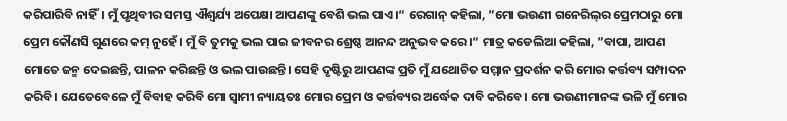କରିପାରିବି ନାହିଁ। ମୁଁ ପୃଥିବୀର ସମସ୍ତ ଐଶ୍ୱର୍ଯ୍ୟ ଅପେକ୍ଷା ଆପଣଙ୍କୁ ବେଶି ଭଲ ପାଏ।“ ରେଗାନ୍‌ କହିଲା, ”ମୋ ଭଉଣୀ ଗନେରିଲ୍‌ର ପ୍ରେମଠାରୁ ମୋ ପ୍ରେମ କୌଣସି ଗୁଣରେ କମ୍‌ ନୁହେଁ। ମୁଁ ବି ତୁମକୁ ଭଲ ପାଇ ଜୀବନର ଶ୍ରେଷ୍ଠ ଆନନ୍ଦ ଅନୁଭବ କରେ।“ ମାତ୍ର କଡେଲିଆ କହିଲା, ”ବାପା, ଆପଣ ମୋତେ ଜନ୍ମ ଦେଇଛନ୍ତି, ପାଳନ କରିଛନ୍ତି ଓ ଭଲ ପାଉଛନ୍ତି। ସେହି ଦୃଷ୍ଟିରୁ ଆପଣଙ୍କ ପ୍ରତି ମୁଁ ଯଥୋଚିତ ସମ୍ମାନ ପ୍ରଦର୍ଶନ କରି ମୋର କର୍ତ୍ତବ୍ୟ ସମ୍ପାଦନ କରିବି। ଯେତେବେଳେ ମୁଁ ବିବାହ କରିବି ମୋ ସ୍ବାମୀ ନ୍ୟାୟତଃ ମୋର ପ୍ରେମ ଓ କର୍ତ୍ତବ୍ୟର ଅର୍ଦ୍ଧେକ ଦାବି କରିବେ। ମୋ ଭଉଣୀମାନଙ୍କ ଭଳି ମୁଁ ମୋର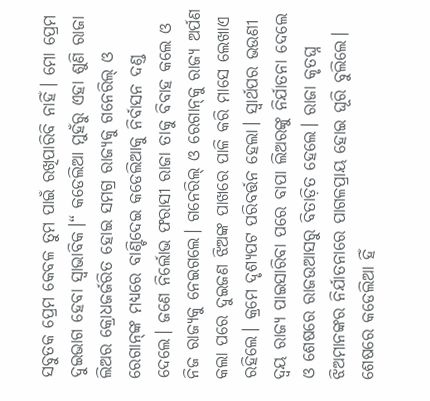ସବୁତକ ପ୍ରେମ କେବଳ ତୁମ ପାଇଁ ରଖିପାରିବି ନାହିଁ। ମୋ ପ୍ରେମ ଦୁଇଭାଗ ହେବା ସ୍ବାଭାବିକ।“ କଡେଲିଆ ମୁହଁରୁ ଏହା ଶୁଣି ରାଜା ଲିଅର କ୍ରୋଧଜର୍ଜରିତ ହୋଇ ସମଗ୍ର ରାଜ୍ୟକୁ ଗନେରିଲ୍‌ ଓ ରେଗାନ୍‌ଙ୍କ ମଧ୍ୟରେ ବାଣ୍ଟିଦେଇ କଡେଲିଆକୁ ନିର୍ବାସନ ଦଣ୍ଡ ଦେଲେ। ଜଣେ ନିର୍ଲୋଭ ଫରାସୀ ରାଜା ତାକୁ ବିବାହ କଲେ ଓ ନିଜ ରାଜ୍ୟକୁ ନେଇଗଲେ। ଗନେରିଲ୍‌ ଓ ରେଗାନ୍‌କୁ ରାଜ୍ୟ ଅର୍ପଣ କଲା ପରେ ଦୁଇଜଣ ଝିଅଙ୍କ ପାଖରେ ପାଳି କରି ମାସେ ଲେଖାଏ ରହିଲେ। କ୍ରମେ ଦୃଶ୍ୟପଟ ପରିବର୍ତ୍ତନ ହେଲା। ସ୍ବାର୍ଥପର ଭଉଣୀ ଦ୍ୱୟ ରାଜ୍ୟ ପାଇସାରିବା ପରେ ବାପା ଲିଅରଙ୍କୁ ନିର୍ଯାତନା ଦେଲେ ଓ ଶେଷରେ ରାଜଉଆସରୁ ବିତାଡ଼ିତ ହେଲେ। ରାଜା କୃତଘ୍ନ ଝିଅମାନଙ୍କର ନିର୍ଯାତନାରେ ପାଗଳପ୍ରାୟ ହୋଇ ଘୂରି ବୁଲିଲେ। ଶେଷରେ କଡେଲିଆ ହିଁ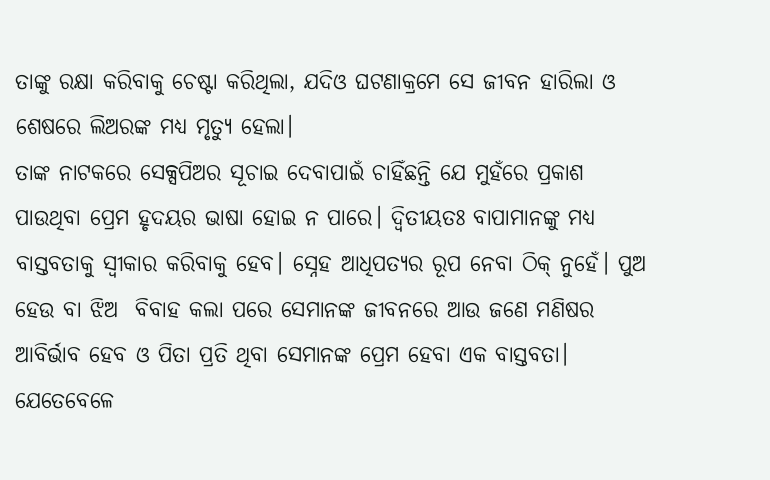ତାଙ୍କୁ ରକ୍ଷା କରିବାକୁ ଚେଷ୍ଟା କରିଥିଲା, ଯଦିଓ ଘଟଣାକ୍ରମେ ସେ ଜୀବନ ହାରିଲା ଓ ଶେଷରେ ଲିଅରଙ୍କ ମଧ୍ୟ ମୃତ୍ୟୁ ହେଲା।
ତାଙ୍କ ନାଟକରେ ସେକ୍ସପିଅର ସୂଚାଇ ଦେବାପାଇଁ ଚାହିଁଛନ୍ତି ଯେ ମୁହଁରେ ପ୍ରକାଶ ପାଉଥିବା ପ୍ରେମ ହୃଦୟର ଭାଷା ହୋଇ ନ ପାରେ। ଦ୍ୱିତୀୟତଃ ବାପାମାନଙ୍କୁ ମଧ୍ୟ ବାସ୍ତବତାକୁ ସ୍ବୀକାର କରିବାକୁ ହେବ। ସ୍ନେହ ଆଧିପତ୍ୟର ରୂପ ନେବା ଠିକ୍‌ ନୁହେଁ। ପୁଅ ହେଉ ବା ଝିଅ  ବିବାହ କଲା ପରେ ସେମାନଙ୍କ ଜୀବନରେ ଆଉ ଜଣେ ମଣିଷର ଆବିର୍ଭାବ ହେବ ଓ ପିତା ପ୍ରତି ଥିବା ସେମାନଙ୍କ ପ୍ରେମ ହେବା ଏକ ବାସ୍ତବତା। ଯେତେବେଳେ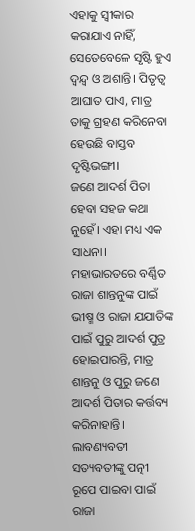ଏହାକୁ ସ୍ବୀକାର କରାଯାଏ ନାହିଁ, ସେତେବେଳେ ସୃଷ୍ଟି ହୁଏ ଦ୍ୱନ୍ଦ୍ୱ ଓ ଅଶାନ୍ତି। ପିତୃତ୍ୱ ଆଘାତ ପାଏ, ମାତ୍ର ତାକୁ ଗ୍ରହଣ କରିନେବା ହେଉଛି ବାସ୍ତବ ଦୃଷ୍ଟିଭଙ୍ଗୀ।
ଜଣେ ଆଦର୍ଶ ପିତା ହେବା ସହଜ କଥା ନୁହେଁ। ଏହା ମଧ୍ୟ ଏକ ସାଧନା। ମହାଭାରତରେ ବର୍ଣ୍ଣିତ ରାଜା ଶାନ୍ତନୁଙ୍କ ପାଇଁ ଭୀଷ୍ମ ଓ ରାଜା ଯଯାତିଙ୍କ ପାଇଁ ପୁରୁ ଆଦର୍ଶ ପୁତ୍ର ହୋଇପାରନ୍ତି, ମାତ୍ର ଶାନ୍ତନୁ ଓ ପୁରୁ ଜଣେ ଆଦର୍ଶ ପିତାର କର୍ତ୍ତବ୍ୟ କରିନାହାନ୍ତି। ଲାବଣ୍ୟବତୀ ସତ୍ୟବତୀଙ୍କୁ ପତ୍ନୀ ରୂପେ ପାଇବା ପାଇଁ ରାଜା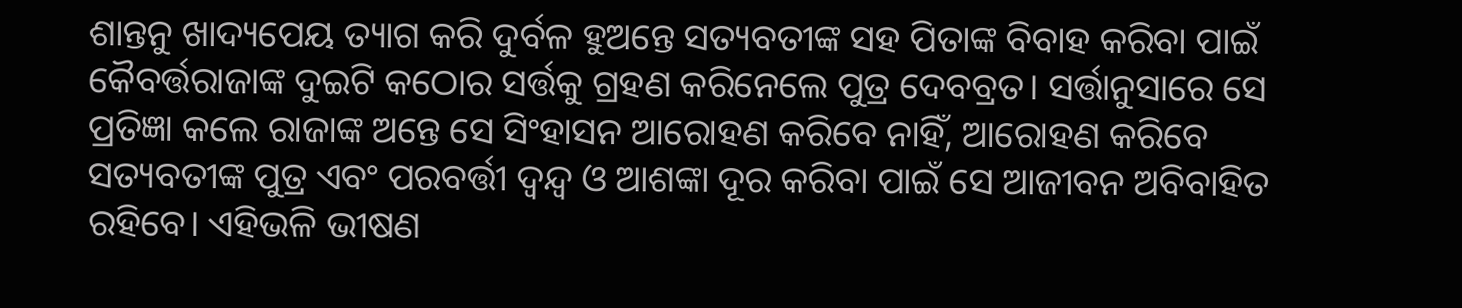ଶାନ୍ତନୁ ଖାଦ୍ୟପେୟ ତ୍ୟାଗ କରି ଦୁର୍ବଳ ହୁଅନ୍ତେ ସତ୍ୟବତୀଙ୍କ ସହ ପିତାଙ୍କ ବିବାହ କରିବା ପାଇଁ କୈବର୍ତ୍ତରାଜାଙ୍କ ଦୁଇଟି କଠୋର ସର୍ତ୍ତକୁ ଗ୍ରହଣ କରିନେଲେ ପୁତ୍ର ଦେବବ୍ରତ। ସର୍ତ୍ତାନୁସାରେ ସେ ପ୍ରତିଜ୍ଞା କଲେ ରାଜାଙ୍କ ଅନ୍ତେ ସେ ସିଂହାସନ ଆରୋହଣ କରିବେ ନାହିଁ, ଆରୋହଣ କରିବେ ସତ୍ୟବତୀଙ୍କ ପୁତ୍ର ଏବଂ ପରବର୍ତ୍ତୀ ଦ୍ୱନ୍ଦ୍ୱ ଓ ଆଶଙ୍କା ଦୂର କରିବା ପାଇଁ ସେ ଆଜୀବନ ଅବିବାହିତ ରହିବେ। ଏହିଭଳି ଭୀଷଣ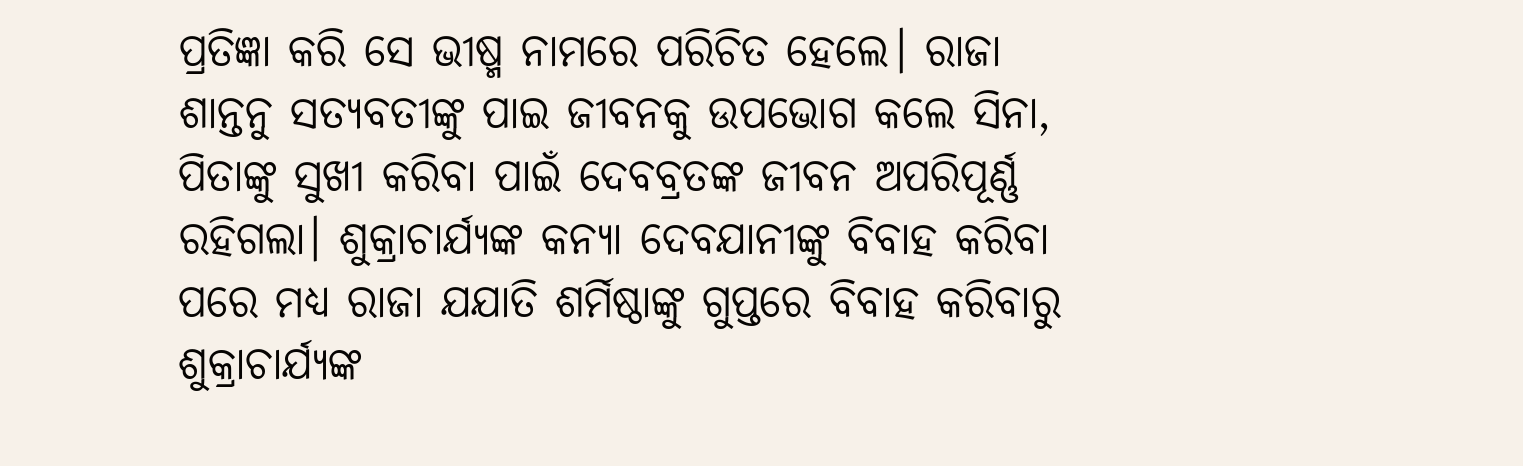ପ୍ରତିଜ୍ଞା କରି ସେ ଭୀଷ୍ମ ନାମରେ ପରିଚିତ ହେଲେ। ରାଜା ଶାନ୍ତନୁ ସତ୍ୟବତୀଙ୍କୁ ପାଇ ଜୀବନକୁ ଉପଭୋଗ କଲେ ସିନା, ପିତାଙ୍କୁ ସୁଖୀ କରିବା ପାଇଁ ଦେବବ୍ରତଙ୍କ ଜୀବନ ଅପରିପୂର୍ଣ୍ଣ ରହିଗଲା। ଶୁକ୍ରାଚାର୍ଯ୍ୟଙ୍କ କନ୍ୟା ଦେବଯାନୀଙ୍କୁ ବିବାହ କରିବା ପରେ ମଧ୍ୟ ରାଜା ଯଯାତି ଶର୍ମିଷ୍ଠାଙ୍କୁ ଗୁପ୍ତରେ ବିବାହ କରିବାରୁ ଶୁକ୍ରାଚାର୍ଯ୍ୟଙ୍କ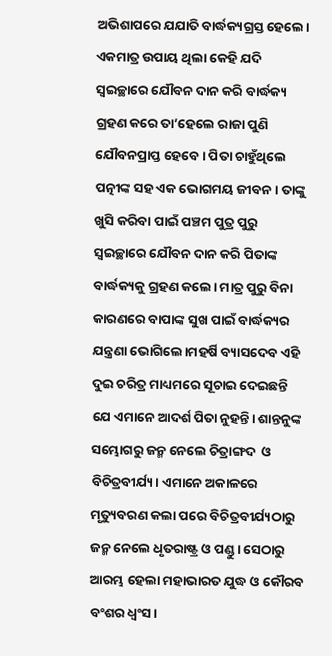ଅଭିଶାପରେ ଯଯାତି ବାର୍ଦ୍ଧକ୍ୟଗ୍ରସ୍ତ ହେଲେ। ଏକମାତ୍ର ଉପାୟ ଥିଲା କେହି ଯଦି ସ୍ବଇଚ୍ଛାରେ ଯୌବନ ଦାନ କରି ବାର୍ଦ୍ଧକ୍ୟ ଗ୍ରହଣ କରେ ତା’ହେଲେ ରାଜା ପୁଣି ଯୌବନପ୍ରାପ୍ତ ହେବେ। ପିତା ଚାହୁଁଥିଲେ ପତ୍ନୀଙ୍କ ସହ ଏକ ଭୋଗମୟ ଜୀବନ। ତାଙ୍କୁ ଖୁସି କରିବା ପାଇଁ ପଞ୍ଚମ ପୁତ୍ର ପୁରୁ ସ୍ବଇଚ୍ଛାରେ ଯୌବନ ଦାନ କରି ପିତାଙ୍କ ବାର୍ଦ୍ଧକ୍ୟକୁ ଗ୍ରହଣ କଲେ। ମାତ୍ର ପୁରୁ ବିନା କାରଣରେ ବାପାଙ୍କ ସୁଖ ପାଇଁ ବାର୍ଦ୍ଧକ୍ୟର ଯନ୍ତ୍ରଣା ଭୋଗିଲେ।ମହର୍ଷି ବ୍ୟାସଦେବ ଏହି ଦୁଇ ଚରିତ୍ର ମାଧ୍ୟମରେ ସୂଚାଇ ଦେଇଛନ୍ତି ଯେ ଏମାନେ ଆଦର୍ଶ ପିତା ନୁହନ୍ତି। ଶାନ୍ତନୁଙ୍କ ସମ୍ଭୋଗରୁ ଜନ୍ମ ନେଲେ ଚିତ୍ରାଙ୍ଗଦ  ଓ ବିଚିତ୍ରବୀର୍ଯ୍ୟ। ଏମାନେ ଅକାଳରେ ମୃତ୍ୟୁବରଣ କଲା ପରେ ବିଚିତ୍ରବୀର୍ଯ୍ୟଠାରୁ ଜନ୍ମ ନେଲେ ଧୃତରାଷ୍ଟ୍ର ଓ ପଣ୍ଡୁ। ସେଠାରୁ ଆରମ୍ଭ ହେଲା ମହାଭାରତ ଯୁଦ୍ଧ ଓ କୌରବ ବଂଶର ଧ୍ୱଂସ।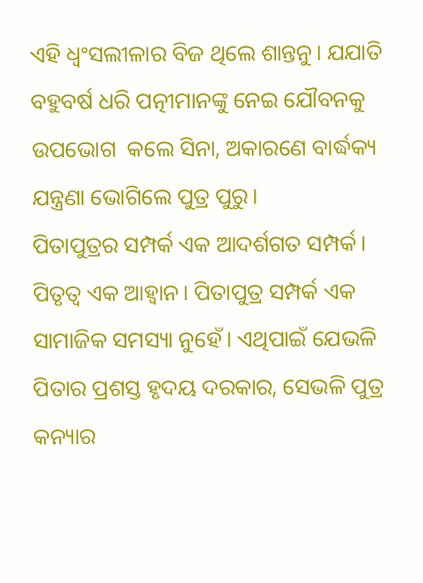ଏହି ଧ୍ୱଂସଲୀଳାର ବିଜ ଥିଲେ ଶାନ୍ତନୁ। ଯଯାତି ବହୁବର୍ଷ ଧରି ପତ୍ନୀମାନଙ୍କୁ ନେଇ ଯୌବନକୁ ଉପଭୋଗ  କଲେ ସିନା, ଅକାରଣେ ବାର୍ଦ୍ଧକ୍ୟ ଯନ୍ତ୍ରଣା ଭୋଗିଲେ ପୁତ୍ର ପୁରୁ।
ପିତାପୁତ୍ରର ସମ୍ପର୍କ ଏକ ଆଦର୍ଶଗତ ସମ୍ପର୍କ। ପିତୃତ୍ୱ ଏକ ଆହ୍ବାନ। ପିତାପୁତ୍ର ସମ୍ପର୍କ ଏକ ସାମାଜିକ ସମସ୍ୟା ନୁହେଁ। ଏଥିପାଇଁ ଯେଭଳି ପିତାର ପ୍ରଶସ୍ତ ହୃଦୟ ଦରକାର, ସେଭଳି ପୁତ୍ର କନ୍ୟାର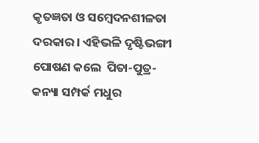କୃତଜ୍ଞତା ଓ ସମ୍ବେଦନଶୀଳତା ଦରକାର। ଏହିଭଳି ଦୃଷ୍ଟିଭଙ୍ଗୀ ପୋଷଣ କଲେ  ପିତା-ପୁତ୍ର-କନ୍ୟା ସମ୍ପର୍କ ମଧୁର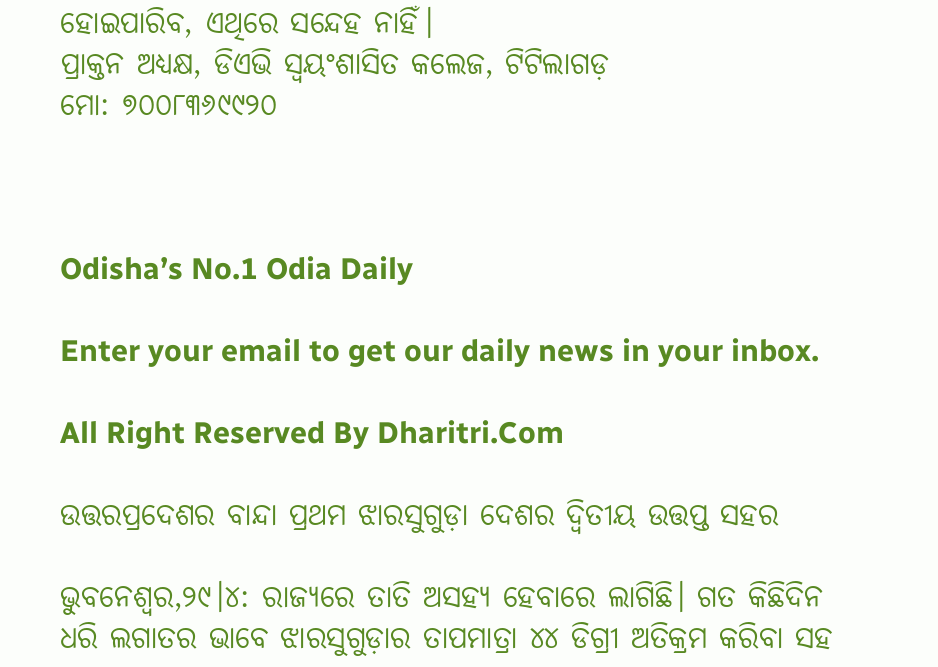ହୋଇପାରିବ, ଏଥିରେ ସନ୍ଦେହ ନାହିଁ।
ପ୍ରାକ୍ତନ ଅଧ୍ୟକ୍ଷ, ଡିଏଭି ସ୍ବୟଂଶାସିତ କଲେଜ, ଟିଟିଲାଗଡ଼
ମୋ: ୭୦୦୮୩୬୯୯୨୦



Odisha’s No.1 Odia Daily

Enter your email to get our daily news in your inbox.

All Right Reserved By Dharitri.Com

ଉତ୍ତରପ୍ରଦେଶର ବାନ୍ଦା ପ୍ରଥମ ଝାରସୁଗୁଡ଼ା ଦେଶର ଦ୍ୱିତୀୟ ଉତ୍ତପ୍ତ ସହର

ଭୁବନେଶ୍ୱର,୨୯।୪: ରାଜ୍ୟରେ ତାତି ଅସହ୍ୟ ହେବାରେ ଲାଗିଛି। ଗତ କିଛିଦିନ ଧରି ଲଗାତର ଭାବେ ଝାରସୁଗୁଡ଼ାର ତାପମାତ୍ରା ୪୪ ଡିଗ୍ରୀ ଅତିକ୍ରମ କରିବା ସହ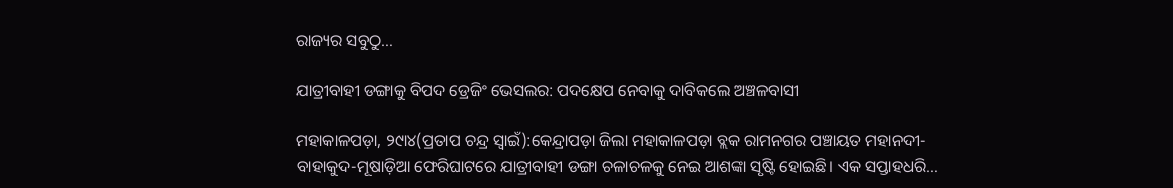ରାଜ୍ୟର ସବୁଠୁ…

ଯାତ୍ରୀବାହୀ ଡଙ୍ଗାକୁ ବିପଦ ଡ୍ରେଜିଂ ଭେସଲର: ପଦକ୍ଷେପ ନେବାକୁ ଦାବିକଲେ ଅଞ୍ଚଳବାସୀ

ମହାକାଳପଡ଼ା, ୨୯ା୪(ପ୍ରତାପ ଚନ୍ଦ୍ର ସ୍ବାଇଁ):କେନ୍ଦ୍ରାପଡ଼ା ଜିଲା ମହାକାଳପଡ଼ା ବ୍ଲକ ରାମନଗର ପଞ୍ଚାୟତ ମହାନଦୀ-ବାହାକୁଦ-ମୂଷାଡ଼ିଆ ଫେରିଘାଟରେ ଯାତ୍ରୀବାହୀ ଡଙ୍ଗା ଚଳାଚଳକୁ ନେଇ ଆଶଙ୍କା ସୃଷ୍ଟି ହୋଇଛି। ଏକ ସପ୍ତାହଧରି…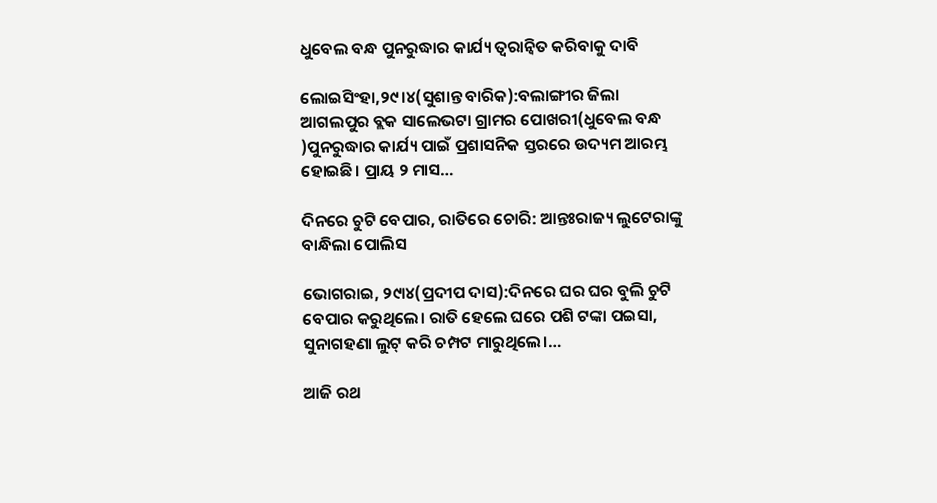ଧୁବେଲ ବନ୍ଧ ପୁନରୁଦ୍ଧାର କାର୍ଯ୍ୟ ତ୍ୱରାନ୍ବିତ କରିବାକୁ ଦାବି

ଲୋଇସିଂହା,୨୯।୪(ସୁଶାନ୍ତ ବାରିକ):ବଲାଙ୍ଗୀର ଜିଲା ଆଗଲପୁର ବ୍ଲକ ସାଲେଭଟା ଗ୍ରାମର ପୋଖରୀ(ଧୁବେଲ ବନ୍ଧ )ପୁନରୁଦ୍ଧାର କାର୍ଯ୍ୟ ପାଇଁ ପ୍ରଶାସନିକ ସ୍ତରରେ ଉଦ୍ୟମ ଆରମ୍ଭ ହୋଇଛି। ପ୍ରାୟ ୨ ମାସ…

ଦିନରେ ଚୁଟି ବେପାର, ରାତିରେ ଚୋରି: ଆନ୍ତଃରାଜ୍ୟ ଲୁଟେରାଙ୍କୁ ବାନ୍ଧିଲା ପୋଲିସ

ଭୋଗରାଇ, ୨୯ା୪(ପ୍ରଦୀପ ଦାସ):ଦିନରେ ଘର ଘର ବୁଲି ଚୁଟି ବେପାର କରୁଥିଲେ। ରାତି ହେଲେ ଘରେ ପଶି ଟଙ୍କା ପଇସା, ସୁନାଗହଣା ଲୁଟ୍‌ କରି ଚମ୍ପଟ ମାରୁଥିଲେ।…

ଆଜି ରଥ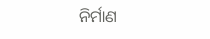ନିର୍ମାଣ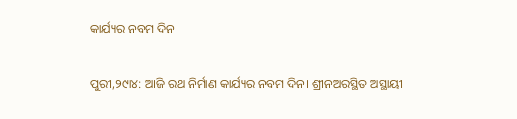କାର୍ଯ୍ୟର ନବମ ଦିନ

ପୁରୀ,୨୯ା୪: ଆଜି ରଥ ନିର୍ମାଣ କାର୍ଯ୍ୟର ନବମ ଦିନ। ଶ୍ରୀନଅରସ୍ଥିତ ଅସ୍ଥାୟୀ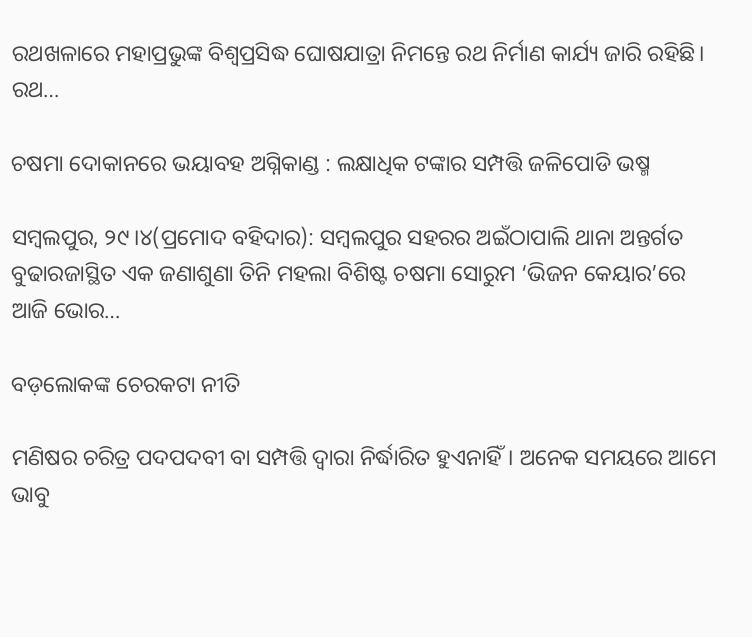ରଥଖଳାରେ ମହାପ୍ରଭୁଙ୍କ ବିଶ୍ୱପ୍ରସିଦ୍ଧ ଘୋଷଯାତ୍ରା ନିମନ୍ତେ ରଥ ନିର୍ମାଣ କାର୍ଯ୍ୟ ଜାରି ରହିଛି। ରଥ…

ଚଷମା ଦୋକାନରେ ଭୟାବହ ଅଗ୍ନିକାଣ୍ଡ : ଲକ୍ଷାଧିକ ଟଙ୍କାର ସମ୍ପତ୍ତି ଜଳିପୋଡି ଭଷ୍ମ

ସମ୍ବଲପୁର, ୨୯।୪(ପ୍ରମୋଦ ବହିଦାର): ସମ୍ବଲପୁର ସହରର ଅଇଁଠାପାଲି ଥାନା ଅନ୍ତର୍ଗତ ବୁଢାରଜାସ୍ଥିତ ଏକ ଜଣାଶୁଣା ତିନି ମହଲା ବିଶିଷ୍ଟ ଚଷମା ସୋରୁମ ‘ଭିଜନ କେୟାର’ରେ ଆଜି ଭୋର…

ବଡ଼ଲୋକଙ୍କ ଚେରକଟା ନୀତି

ମଣିଷର ଚରିତ୍ର ପଦପଦବୀ ବା ସମ୍ପତ୍ତି ଦ୍ୱାରା ନିର୍ଦ୍ଧାରିତ ହୁଏନାହିଁ। ଅନେକ ସମୟରେ ଆମେ ଭାବୁ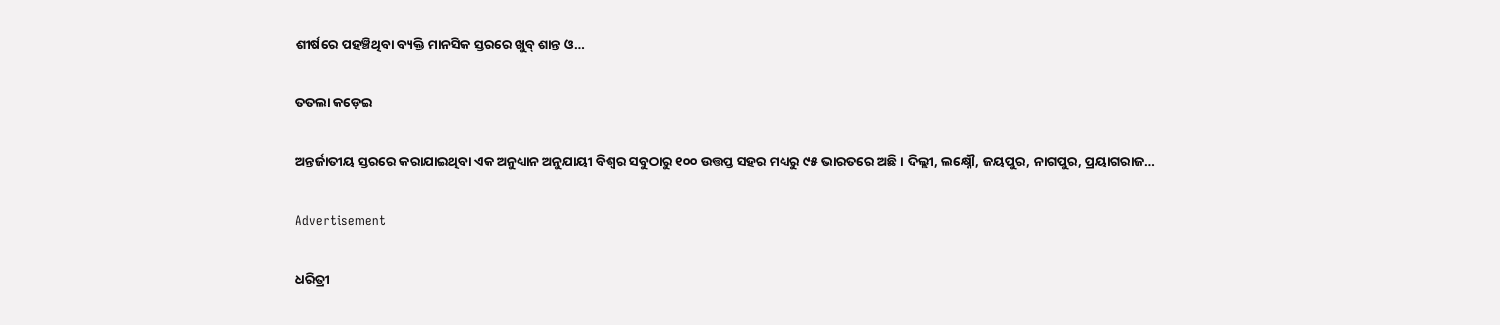ଶୀର୍ଷରେ ପହଞ୍ଚିଥିବା ବ୍ୟକ୍ତି ମାନସିକ ସ୍ତରରେ ଖୁବ୍‌ ଶାନ୍ତ ଓ…

ତତଲା କଡ଼େଇ

ଅନ୍ତର୍ଜାତୀୟ ସ୍ତରରେ କରାଯାଇଥିବା ଏକ ଅନୁଧ୍ୟାନ ଅନୁଯାୟୀ ବିଶ୍ୱର ସବୁଠାରୁ ୧୦୦ ଉତ୍ତପ୍ତ ସହର ମଧ୍ୟରୁ ୯୫ ଭାରତରେ ଅଛି। ଦିଲ୍ଲୀ, ଲକ୍ଷ୍ନୌ, ଜୟପୁର, ନାଗପୁର, ପ୍ରୟାଗରାଜ…

Advertisement

ଧରିତ୍ରୀ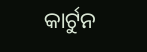କାର୍ଟୁନ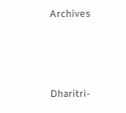Archives



Dharitri-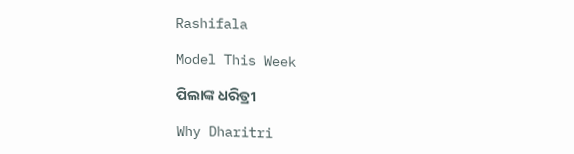Rashifala

Model This Week

ପିଲାଙ୍କ ଧରିତ୍ରୀ

Why Dharitri